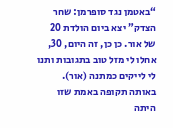“באטמן נגד סופרמן: שחר הצדק” יצא ביום הולדת 20 של אור. כן כן, זה היום, 30, אחלו לי מזל טוב בתגובות ותנו לי לייקים כמתנה (אור). באותה תקופה באמת שזו היתה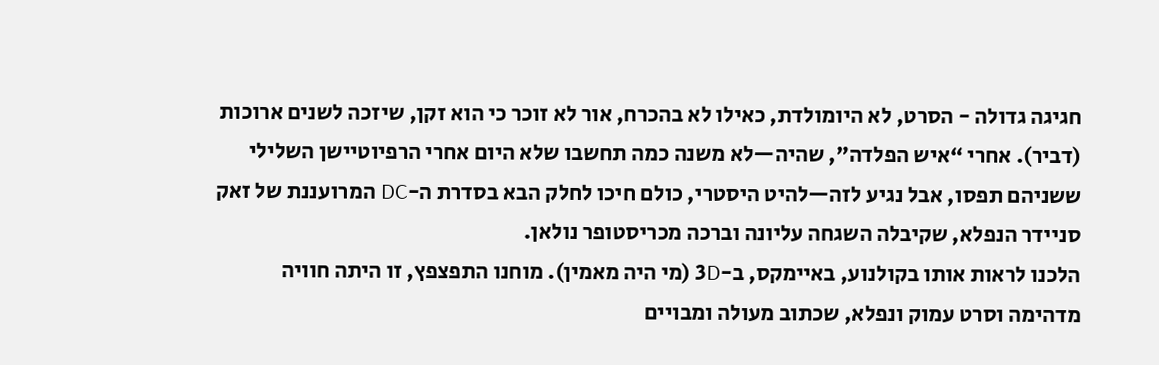חגיגה גדולה - הסרט, לא היומולדת, כאילו לא בהכרח, אור לא זוכר כי הוא זקן, שיזכה לשנים ארוכות (דביר). אחרי “איש הפלדה”, שהיה—לא משנה כמה תחשבו שלא היום אחרי הרפיוטיישן השלילי ששניהם תפסו, אבל נגיע לזה—להיט היסטרי, כולם חיכו לחלק הבא בסדרת ה-DC המרועננת של זאק סניידר הנפלא, שקיבלה השגחה עליונה וברכה מכריסטופר נולאן.
הלכנו לראות אותו בקולנוע, באיימקס, ב-3D (מי היה מאמין). מוחנו התפצפץ, זו היתה חוויה מדהימה וסרט עמוק ונפלא, שכתוב מעולה ומבויים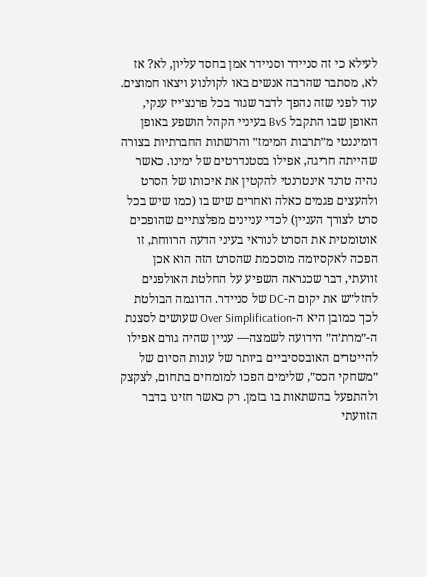לעילא כי זה סניידר וסניידר אמן בחסד עליון, לא? אז לא, מסתבר שהרבה אנשים באו לקולנוע ויצאו חמוצים.
עוד לפני שזה נהפך לדבר שגור בכל פרנצ׳ייז ענקי, האופן שבו התקבל BvS בעיניי הקהל הושפע באופן דומיננטי מ״תרבות המימז״ והרשתות החברתיות בצורה שהייתה חריגה, אפילו בסטנדרטים של ימינו. כאשר נהיה טרנד אינטרנטי להקטין את איכותו של הסרט ולהעצים פגמים כאלה ואחרים שיש בו (כמו שיש בכל סרט לצורך העניין) לכדי עניינים מפלצתיים שהופכים אוטומטית את הסרט לנוראי בעיני הדעה הרווחת, זו הפכה לאקסיומה מוסכמת שהסרט הזה הוא אכן זוועתי, דבר שכנראה השפיע על החלטת האולפנים לחזל״ש את יקום ה-DC של סניידר. הדוגמה הבולטת לכך כמובן היא ה-Over Simplification שעושים לסצנת ה-״מרת׳ה״ הידועה לשמצה— עניין שהיה גורם אפילו להייטרים האובססיביים ביותר של עונות הסיום של ״משחקי הכס״, שלימים הפכו למומחים בתחום, לצקצק ולהתפעל בהשתאות בו בזמן. רק כאשר חזינו בדבר הזוועתי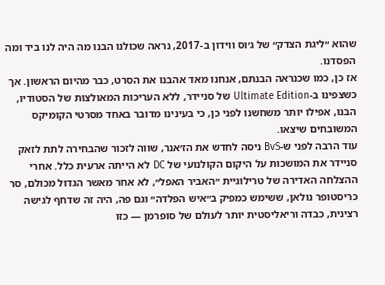שהוא ״ליגת הצדק״ של ג׳וס ווידון ב-2017, נראה שכולנו הבנו מה היה לנו ביד ומה הפסדנו.
אז כן, כמו שכנראה הבנתם, אנחנו מאד אהבנו את הסרט, כבר מהיום הראשון. אך כשצפינו ב-Ultimate Edition של סניידר, ללא העריכות המאולצות של הסטודיו, הבנו, אפילו יותר משחשנו לפני כן, כי בעינינו מדובר באחד מסרטי הקומיקס המשובחים שיצאו.
עוד הרבה לפני ש-BvS ניסה לחדש את הז׳אנר, שווה לזכור שהבחירה לתת לזאק סניידר את המושכות על היקום הקולנועי של DC לא הייתה ארעית כלל. אחרי ההצלחה האדירה של טרילוגיית ״האביר האפל״, לא אחר מאשר הגדול מכולם, סר כריסטופר נולאן, ששימש כמפיק ב״איש הפלדה״ וגם פה, היה זה שדחף לגישה רצינית, כבדה וריאליסטית יותר לעולם של סופרמן — כזו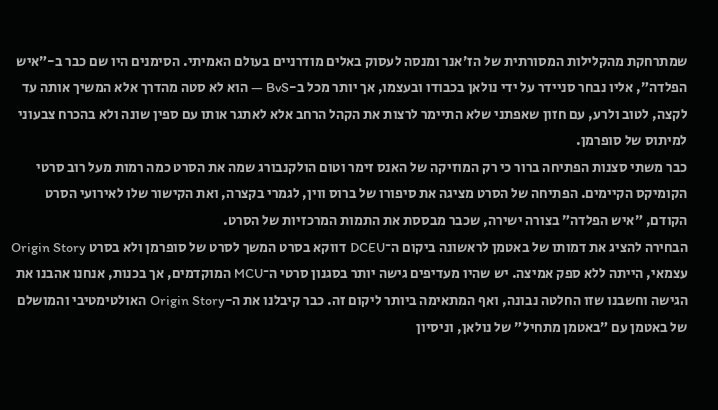שמתרחקת מהקלילות המסורתית של הז׳אנר ומנסה לעסוק באלים מודרניים בעולם האמיתי. הסימנים היו שם כבר ב-״איש הפלדה״, אליו נבחר סניידר על ידי נולאן בכבודו ובעצמו, אך יותר מכל ב-BvS — הוא לא סטה מהדרך אלא המשיך אותה עד לקצה, לטוב ולרע, עם חזון שאפתני שלא התיימר לרצות את הקהל הרחב אלא לאתגר אותו עם ספין שונה ולא בהכרח צבעוני למיתוס של סופרמן.
כבר משתי סצנות הפתיחה ברור כי רק המוזיקה של האנס זימר וטום הולקנבורג שמה את הסרט כמה רמות מעל רוב סרטי הקומיקס הקיימים. הפתיחה של הסרט מציגה את סיפורו של ברוס ווין, לגמרי בקצרה, ואת הקישור שלו לאירועי הסרט הקודם, ״איש הפלדה״ בצורה ישירה, שכבר מבססת את התמות המרכזיות של הסרט.
הבחירה להציג את דמותו של באטמן לראשונה ביקום ה־DCEU דווקא בסרט המשך לסרט של סופרמן ולא בסרט Origin Story עצמאי, הייתה ללא ספק אמיצה. יש שהיו מעדיפים גישה יותר בסגנון סרטי ה־MCU המוקדמים, אך בכנות, אנחנו אהבנו את הגישה וחשבנו שזו החלטה נבונה, ואף המתאימה ביותר ליקום זה. כבר קיבלנו את ה-Origin Story האולטימטיבי והמושלם של באטמן עם ״באטמן מתחיל״ של נולאן, וניסיון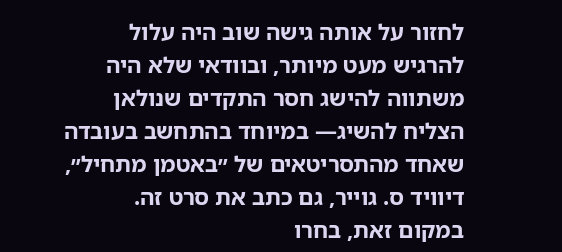לחזור על אותה גישה שוב היה עלול להרגיש מעט מיותר, ובוודאי שלא היה משתווה להישג חסר התקדים שנולאן הצליח להשיג— במיוחד בהתחשב בעובדה שאחד מהתסריטאים של ״באטמן מתחיל״, דיוויד ס. גוייר, גם כתב את סרט זה.
במקום זאת, בחרו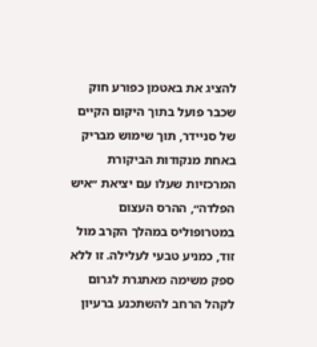להציג את באטמן כפורע חוק שכבר פועל בתוך היקום הקיים של סניידר, תוך שימוש מבריק באחת מנקודות הביקורת המרכזיות שעלו עם יציאת ״איש הפלדה״, ההרס העצום במטרופוליס במהלך הקרב מול זוד, כמניע טבעי לעלילה. זו ללא ספק משימה מאתגרת לגרום לקהל הרחב להשתכנע ברעיון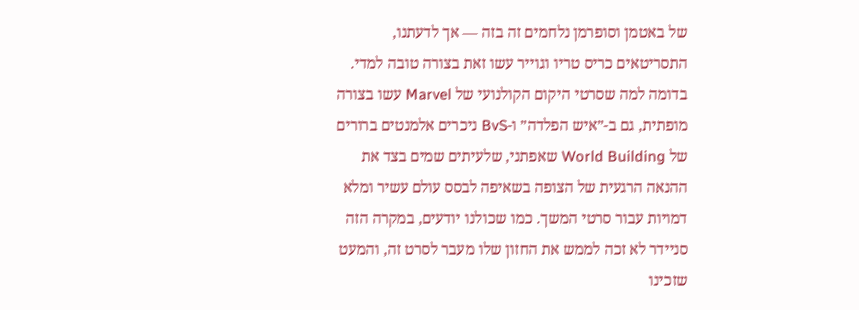של באטמן וסופרמן נלחמים זה בזה — אך לדעתנו, התסריטאים כריס טריו וגוייר עשו זאת בצורה טובה למדי.
בדומה למה שסרטי היקום הקולנועי של Marvel עשו בצורה מופתית, גם ב-״איש הפלדה״ ו-BvS ניכרים אלמנטים ברורים של World Building שאפתני, שלעיתים שמים בצד את ההנאה הרגעית של הצופה בשאיפה לבסס עולם עשיר ומלא דמויות עבור סרטי המשך. כמו שכולנו יודעים, במקרה הזה סניידר לא זכה לממש את החזון שלו מעבר לסרט זה, והמעט שזכינו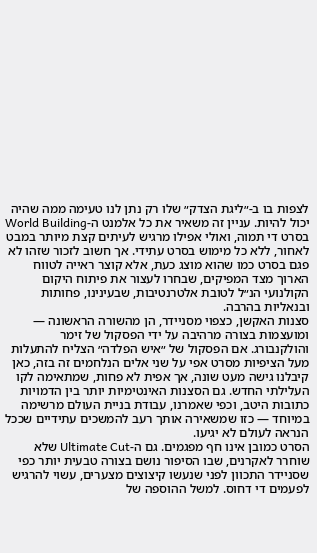לצפות בו ב-״ליגת הצדק״ שלו רק נתן לנו טעימה ממה שהיה יכול להיות. עניין זה משאיר את כל אלמנט ה-World Building בסרט די תמוה, ואולי אפילו מרגיש לעיתים קצת מיותר במבט לאחור, ללא כל מימוש בסרט עתידי. אך חשוב לזכור שזהו לא פגם בסרט כמו שהוא מוצג כעת, אלא קוצר ראייה לטווח הארוך מצד המפיקים, שבחרו לעצור את פיתוח היקום הקולנועי הנ״ל לטובת אלטרנטיבות, שבעינינו, פחותות ובנאליות בהרבה.
סצנות האקשן, כצפוי מסניידר, הן מהשורה הראשונה — ומועצמות בצורה מרהיבה על ידי הפסקול של זימר והולקנבורג. אם הפסקול של ״איש הפלדה״ הצליח להתעלות מעל הציפיות מסרט אפי על שני אלים הנלחמים זה בזה, כאן קיבלנו גישה מעט שונה, אך אפית לא פחות, שמתאימה לקו העלילתי החדש. גם הסצנות האינטימיות יותר בין הדמויות כתובות היטב, וכפי שאמרנו, עבודת בניית העולם מרשימה במיוחד — כזו שמשאירה אותך רעב להמשכים עתידיים שככל הנראה לעולם לא יגיעו.
הסרט כמובן אינו חף מפגמים. גם ה-Ultimate Cut שלא שוחרר לאקרנים, שבו הסיפור נושם בצורה טבעית יותר כפי שסניידר התכוון לפני שנעשו קיצוצים מצערים, עשוי להרגיש לפעמים די דחוס. למשל ההוספה של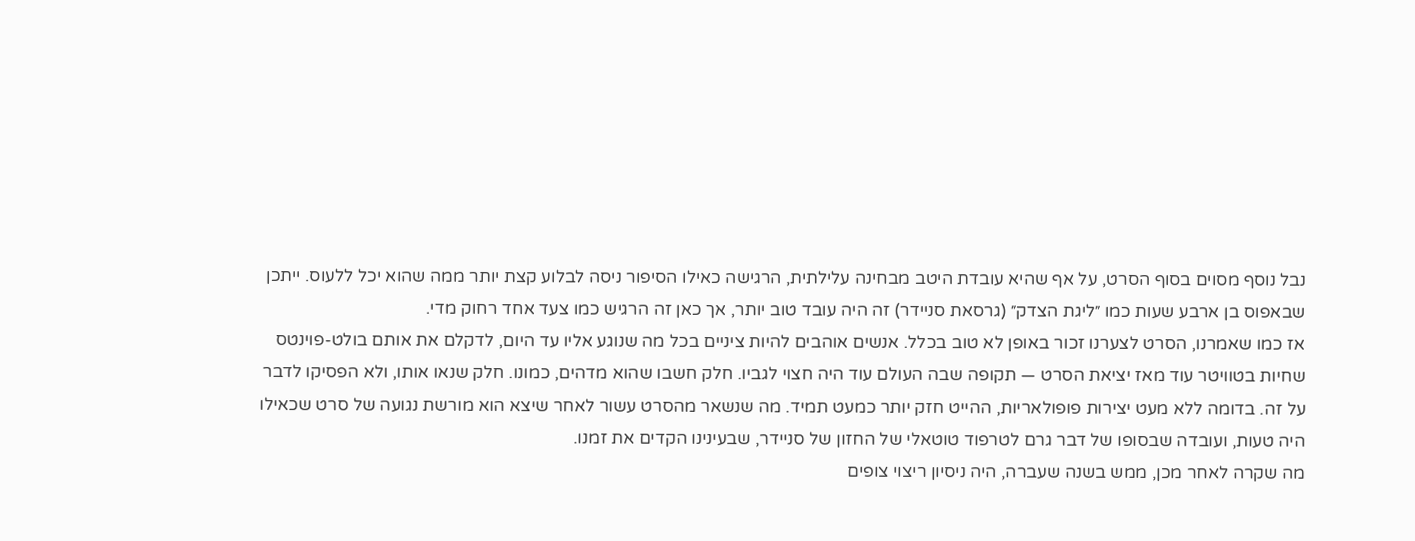נבל נוסף מסוים בסוף הסרט, על אף שהיא עובדת היטב מבחינה עלילתית, הרגישה כאילו הסיפור ניסה לבלוע קצת יותר ממה שהוא יכל ללעוס. ייתכן שבאפוס בן ארבע שעות כמו ״ליגת הצדק״ (גרסאת סניידר) זה היה עובד טוב יותר, אך כאן זה הרגיש כמו צעד אחד רחוק מדי.
אז כמו שאמרנו, הסרט לצערנו זכור באופן לא טוב בכלל. אנשים אוהבים להיות ציניים בכל מה שנוגע אליו עד היום, לדקלם את אותם בולט-פוינטס שחיות בטוויטר עוד מאז יציאת הסרט — תקופה שבה העולם עוד היה חצוי לגביו. חלק חשבו שהוא מדהים, כמונו. חלק שנאו אותו, ולא הפסיקו לדבר על זה. בדומה ללא מעט יצירות פופולאריות, ההייט חזק יותר כמעט תמיד. מה שנשאר מהסרט עשור לאחר שיצא הוא מורשת נגועה של סרט שכאילו היה טעות, ועובדה שבסופו של דבר גרם לטרפוד טוטאלי של החזון של סניידר, שבעינינו הקדים את זמנו.
מה שקרה לאחר מכן, ממש בשנה שעברה, היה ניסיון ריצוי צופים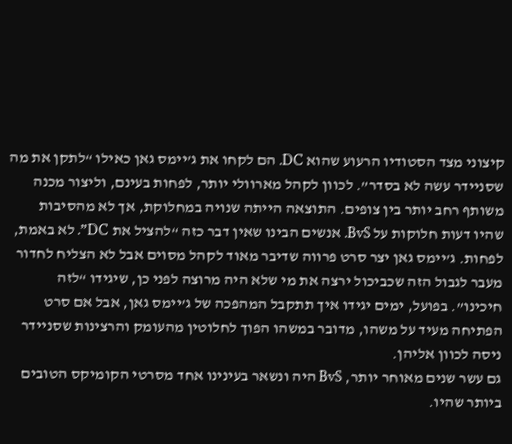קיצוני מצד הסטודיו הרעוע שהוא DC. הם לקחו את ג’יימס גאן כאילו “לתקן את מה שסניידר עשה לא בסדר”. לכוון לקהל מארוולי יותר, לפחות בעינם, וליצור מכנה משותף רחב יותר בין צופים. התוצאה הייתה שנויה במחלוקת, אך לא מהסיבות שהיו דעות חלוקות על BvS. אנשים הבינו שאין דבר כזה “להציל את DC”. לא באמת, לפחות. ג’יימס גאן יצר סרט פרווה שדיבר מאוד לקהל מסוים אבל לא הצליח לחדור מעבר לגבול הזה שכביכול ירצה את מי שלא היה מרוצה לפני כן, שיגידו “לזה חיכינו”. בפועל, ימים יגידו איך תתקבל המהפכה של ג’יימס גאן, אבל אם סרט הפתיחה מעיד על משהו, מדובר במשהו הפוך לחלוטין מהעומק והרצינות שסניידר ניסה לכוון אליהן.
גם עשר שנים מאוחר יותר, BvS היה ונשאר בעינינו אחד מסרטי הקומיקס הטובים ביותר שהיו.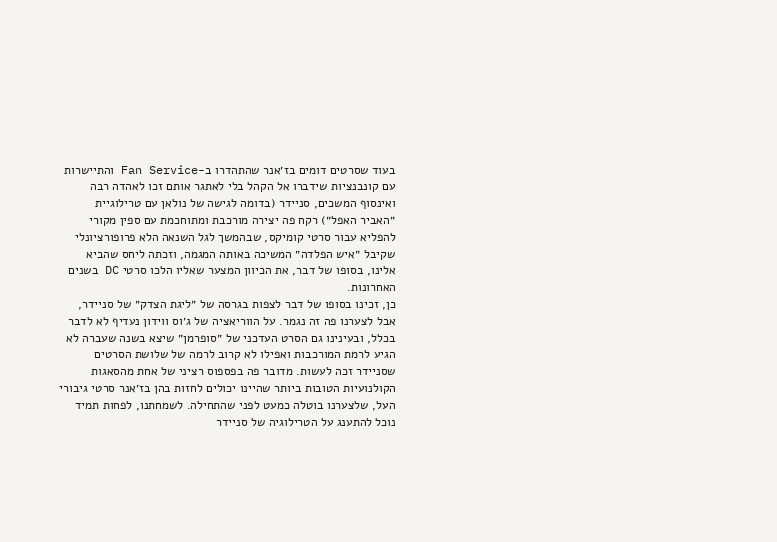בעוד שסרטים דומים בז׳אנר שהתהדרו ב-Fan Service והתיישרות עם קונבנציות שידברו אל הקהל בלי לאתגר אותם זכו לאהדה רבה ואינסוף המשכים, סניידר (בדומה לגישה של נולאן עם טרילוגיית ״האביר האפל״) רקח פה יצירה מורכבת ומתוחכמת עם ספין מקורי להפליא עבור סרטי קומיקס, שבהמשך לגל השנאה הלא פרופורציונלי שקיבל ״איש הפלדה״ המשיכה באותה המגמה, וזכתה ליחס שהביא אלינו, בסופו של דבר, את הכיוון המצער שאליו הלכו סרטי DC בשנים האחרונות.
כן, זכינו בסופו של דבר לצפות בגרסה של ״ליגת הצדק״ של סניידר, אבל לצערנו פה זה נגמר. על הווריאציה של ג׳וס ווידון נעדיף לא לדבר בכלל, ובעינינו גם הסרט העדכני של ״סופרמן״ שיצא בשנה שעברה לא הגיע לרמת המורכבות ואפילו לא קרוב לרמה של שלושת הסרטים שסניידר זכה לעשות. מדובר פה בפספוס רציני של אחת מהסאגות הקולנועיות הטובות ביותר שהיינו יכולים לחזות בהן בז׳אנר סרטי גיבורי העל, שלצערנו בוטלה כמעט לפני שהתחילה. לשמחתנו, לפחות תמיד נוכל להתענג על הטרילוגיה של סניידר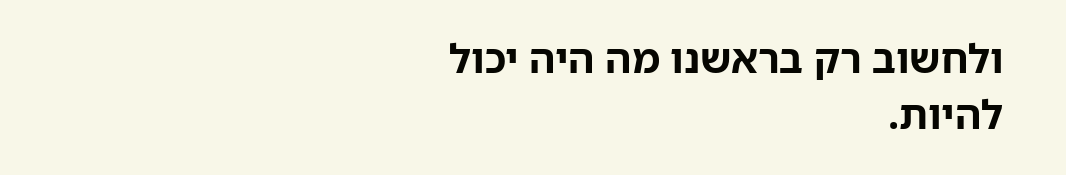ולחשוב רק בראשנו מה היה יכול להיות.